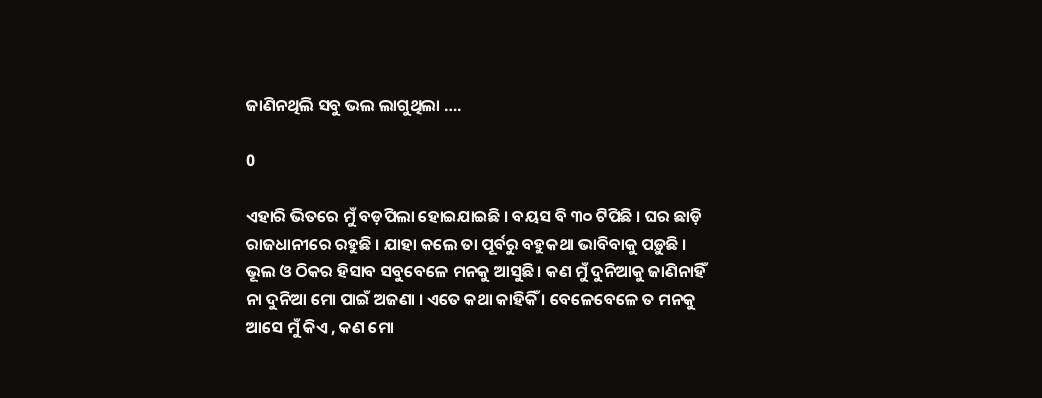ଜାଣିନଥିଲି ସବୁ ଭଲ ଲାଗୁଥିଲା ….

0

ଏହାରି ଭିତରେ ମୁଁ ବଡ଼ପିଲା ହୋଇଯାଇଛି । ବୟସ ବି ୩୦ ଟିପିଛି । ଘର ଛାଡ଼ି ରାଜଧାନୀରେ ରହୁଛି । ଯାହା କଲେ ତା ପୂର୍ବରୁ ବହୁକଥା ଭାବିବାକୁ ପଡ଼ୁଛି । ଭୂଲ ଓ ଠିକର ହିସାବ ସବୁବେଳେ ମନକୁ ଆସୁଛି । କଣ ମୁଁ ଦୁନିଆକୁ ଜାଣିନାହିଁ ନା ଦୁନିଆ ମୋ ପାଇଁ ଅଜଣା । ଏତେ କଥା କାହିକିଁ । ବେଳେବେଳେ ତ ମନକୁ ଆସେ ମୁଁ କିଏ , କଣ ମୋ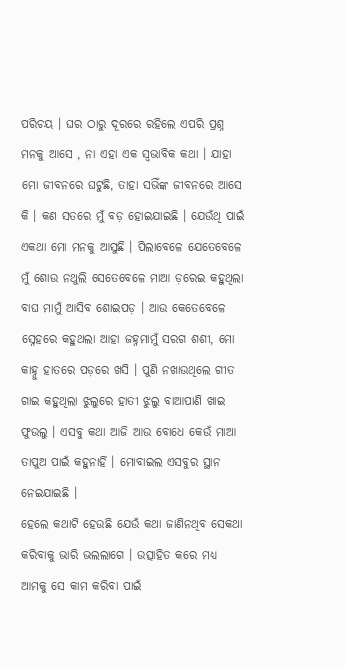ପରିଚୟ । ଘର ଠାରୁ ଦୂରରେ ରହିଲେ ଏପରି ପ୍ରଶ୍ନ ମନକୁ ଆସେ , ନା ଏହା ଏକ ସ୍ୱଭାବିକ କଥା । ଯାହା ମୋ ଜୀବନରେ ଘଟୁଛି, ତାହା ସଭିଁଙ୍କ ଜୀବନରେ ଆସେ କି । କଣ ସତରେ ମୁଁ ବଡ଼ ହୋଇଯାଇଛି । ଯେଉଁଥି ପାଇଁ ଏକଥା ମୋ ମନକୁ ଆସୁଛି । ପିଲାବେଳେ ଯେତେବେଳେ ମୁଁ ଶୋଉ ନଥୁଲି ସେତେବେଳେ ମାଆ ଡ଼ରେଇ କହୁଥିଲା ବାଘ ମାମୁଁ ଆସିବ ଶୋଇପଡ଼ । ଆଉ କେତେବେଳେ ସ୍ନେହରେ କହୁଥଲା ଆହା ଜହ୍ନମାମୁଁ ସରଗ ଶଶୀ, ମୋ କାହ୍ନୁ ହାତରେ ପଡ଼ରେ ଖସି । ପୁଣି ନଖାଉଥିଲେ ଗୀତ ଗାଇ କହୁଥିଲା ଝୁଲୁରେ ହାତୀ ଝୁଲୁ ବାଆପାଣି ଖାଇ ଫୁଉଲୁ । ଏସବୁ କଥା ଆଜି ଆଉ ବୋଧେ କେଉଁ ମାଆ ତାପୁଅ ପାଇଁ କହୁନାର୍ହି । ମୋବାଇଲ ଏସବୁର ସ୍ଥାନ ନେଇଯାଇଛି ।
ହେଲେ କଥାଟି ହେଉଛି ଯେଉଁ କଥା ଜାଣିନଥିବ ସେକଥା କରିବାକୁ ଭାରି ଭଲଲାଗେ । ଉତ୍ସାହିତ କରେ ମଧ୍ୟ ଆମକୁ ସେ କାମ କରିବା ପାଇଁ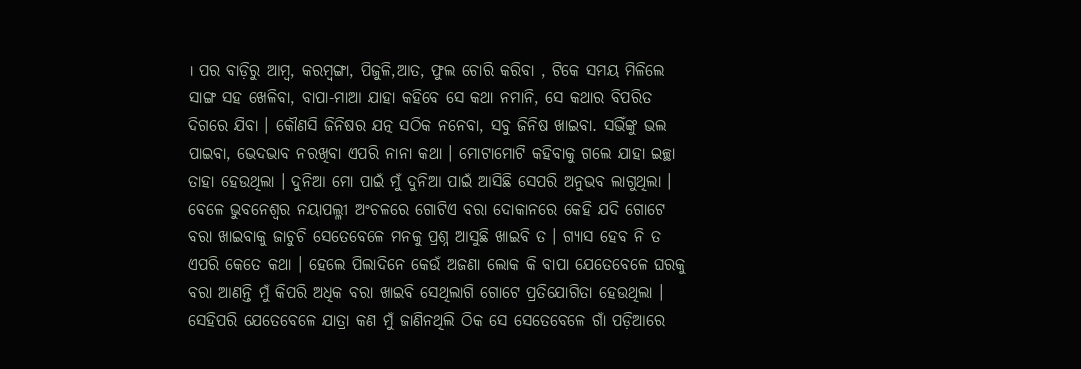। ପର ବାଡ଼ିରୁ ଆମ୍ବ, କରମ୍ବଙ୍ଗା, ପିଜୁଳି,ଆତ, ଫୁଲ ଚୋରି କରିବା , ଟିକେ ସମୟ ମିଳିଲେ ସାଙ୍ଗ ସହ ଖେଳିବା, ବାପା-ମାଆ ଯାହା କହିବେ ସେ କଥା ନମାନି, ସେ କଥାର ବିପରିତ ଦିଗରେ ଯିବା । କୌଣସି ଜିନିଷର ଯତ୍ନ ସଠିକ ନନେବା, ସବୁ ଜିନିଷ ଖାଇବା. ସଭିଁଙ୍କୁ ଭଲ ପାଇବା, ଭେଦଭାବ ନରଖିବା ଏପରି ନାନା କଥା । ମୋଟାମୋଟି କହିବାକୁ ଗଲେ ଯାହା ଇଚ୍ଛା ତାହା ହେଉଥିଲା । ଦୁନିଆ ମୋ ପାଇଁ ମୁଁ ଦୁନିଆ ପାଇଁ ଆସିଛି ସେପରି ଅନୁଭବ ଲାଗୁଥିଲା । ବେଳେ ଭୁବନେଶ୍ୱର ନୟାପଲ୍ଳୀ ଅଂଚଳରେ ଗୋଟିଏ ବରା ଦୋକାନରେ କେହି ଯଦି ଗୋଟେ ବରା ଖାଇବାକୁ ଜାଚୁଚି ସେତେବେଳେ ମନକୁ ପ୍ରଶ୍ନ ଆସୁଛି ଖାଇବି ତ । ଗ୍ୟାସ ହେବ ନି ତ ଏପରି କେତେ କଥା । ହେଲେ ପିଲାଦିନେ କେଉଁ ଅଜଣା ଲୋକ କି ବାପା ଯେତେବେଳେ ଘରକୁ ବରା ଆଣନ୍ତି ମୁଁ କିପରି ଅଧିକ ବରା ଖାଇବି ସେଥିଲାଗି ଗୋଟେ ପ୍ରତିଯୋଗିତା ହେଉଥିଲା । ସେହିପରି ଯେତେବେଳେ ଯାତ୍ରା କଣ ମୁଁ ଜାଣିନଥିଲି ଠିକ ସେ ସେତେବେଳେ ଗାଁ ପଡ଼ିଆରେ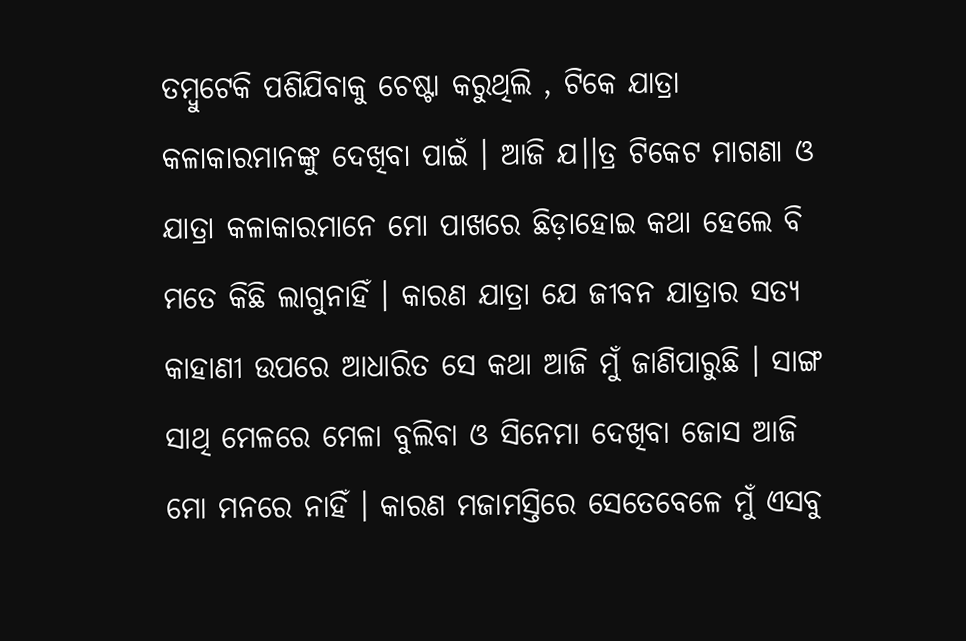ତମ୍ବୁଟେକି ପଶିଯିବାକୁ ଚେଷ୍ଟା କରୁଥିଲି , ଟିକେ ଯାତ୍ରା କଳାକାରମାନଙ୍କୁ ଦେଖିବା ପାଇଁ । ଆଜି ଯ।।ତ୍ର ଟିକେଟ ମାଗଣା ଓ ଯାତ୍ରା କଳାକାରମାନେ ମୋ ପାଖରେ ଛିଡ଼ାହୋଇ କଥା ହେଲେ ବି ମତେ କିଛି ଲାଗୁନାହିଁ । କାରଣ ଯାତ୍ରା ଯେ ଜୀବନ ଯାତ୍ରାର ସତ୍ୟ କାହାଣୀ ଉପରେ ଆଧାରିତ ସେ କଥା ଆଜି ମୁଁ ଜାଣିପାରୁଛି । ସାଙ୍ଗ ସାଥି ମେଳରେ ମେଳା ବୁଲିବା ଓ ସିନେମା ଦେଖିବା ଜୋସ ଆଜି ମୋ ମନରେ ନାହିଁ । କାରଣ ମଜାମସ୍ତିରେ ସେତେବେଳେ ମୁଁ ଏସବୁ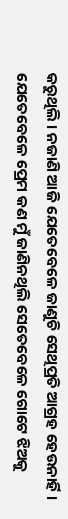କରୁଥିଲି । ନଜାଣି ଆଜି ଯେତେବେଳେ ଜାଣୁଚି ସେଥିପ୍ରତି ଆଗ୍ରହ ହେଉନାର୍ହି । ଯେତେବେଳେ ପ୍ରେମ କଣ ମୁଁ ଜାଣିନଥିଲି ସେତେବେଳେ ଗୋଟେ ଝିଅକୁ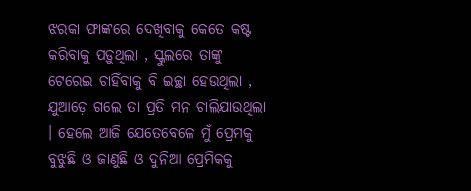ଝରକା ଫାଙ୍କରେ ଦେଖିବାକୁ କେତେ କଷ୍ଟ କରିବାକୁ ପଡ଼ୁଥିଲା , ସ୍କୁଲରେ ତାଙ୍କୁ ଟେରେଇ ଚାହିଁବାକୁ ବି ଇଚ୍ଛା ହେଉଥିଲା , ଯୁଆଡ଼େ ଗଲେ ତା ପ୍ରତି ମନ ଚାଲିଯାଉଥିଲା । ହେଲେ ଆଜି ଯେତେବେଳେ ମୁଁ ପ୍ରେମକୁ ବୁଝୁଛି ଓ ଜାଣୁଛି ଓ ଦୁନିଆ ପ୍ରେମିକକୁ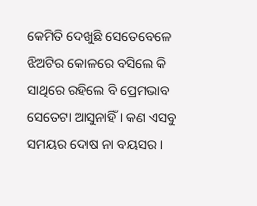କେମିତି ଦେଖୁଛି ସେତେବେଳେ ଝିଅଟିର କୋଳରେ ବସିଲେ କି ସାଥିରେ ରହିଲେ ବି ପ୍ରେମଭାବ ସେତେଟା ଆସୁନାହିଁ । କଣ ଏସବୁ ସମୟର ଦୋଷ ନା ବୟସର ।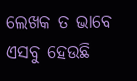ଲେଖକ ତ ଭାବେ ଏସବୁ ହେଉଛି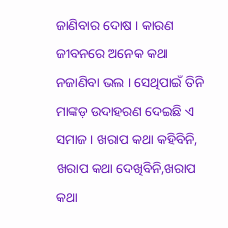ଜାଣିବାର ଦୋଷ । କାରଣ ଜୀବନରେ ଅନେକ କଥା ନଜାଣିବା ଭଲ । ସେଥିପାଇଁ ତିନି ମାଙ୍କଡ଼ ଉଦାହରଣ ଦେଇଛି ଏ ସମାଜ । ଖରାପ କଥା କହିବିନି, ଖରାପ କଥା ଦେଖିବିନି,ଖରାପ କଥା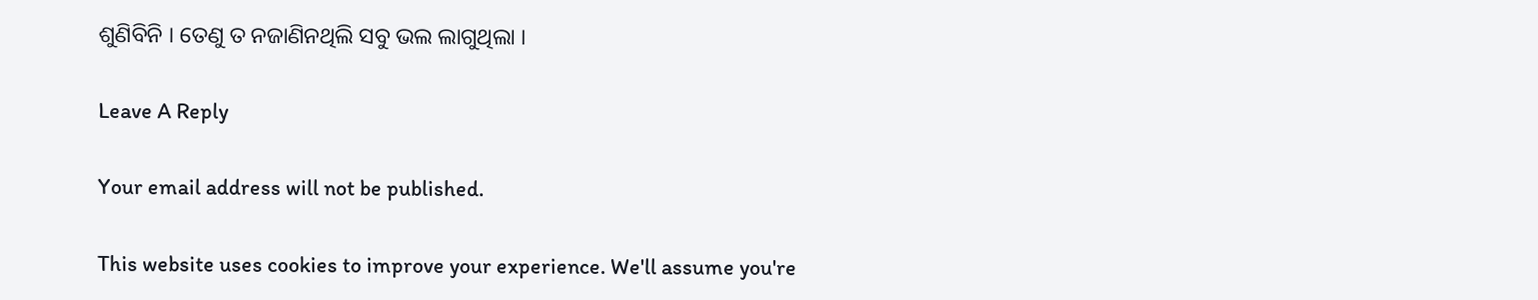ଶୁଣିବିନି । ତେଣୁ ତ ନଜାଣିନଥିଲି ସବୁ ଭଲ ଲାଗୁଥିଲା ।

Leave A Reply

Your email address will not be published.

This website uses cookies to improve your experience. We'll assume you're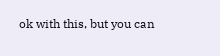ok with this, but you can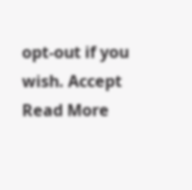opt-out if you wish. Accept Read More